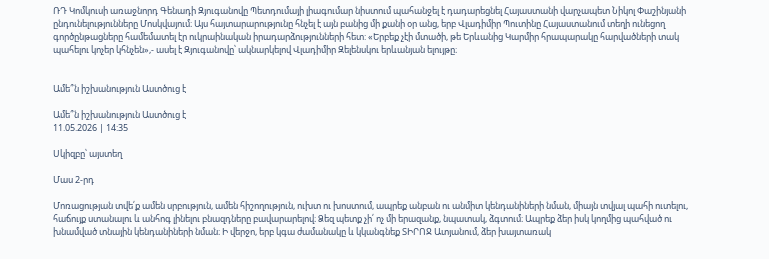ՌԴ Կոմկուսի առաջնորդ Գենադի Զյուգանովը Պետդումայի լիագումար նիստում պահանջել է դադարեցնել Հայաստանի վարչապետ Նիկոլ Փաշինյանի ընդունելությունները Մոսկվայում։ Այս հայտարարությունը հնչել է այն բանից մի քանի օր անց, երբ Վլադիմիր Պուտինը Հայաստանում տեղի ունեցող գործընթացները համեմատել էր ուկրաինական իրադարձությունների հետ: «Երբեք չէի մտածի, թե Երևանից Կարմիր հրապարակը հարվածների տակ պահելու կոչեր կհնչեն»,- ասել է Զյուգանովը՝ ակնարկելով Վլադիմիր Զելենսկու երևանյան ելույթը։


Ամե՞ն իշխանություն Աստծուց է

Ամե՞ն իշխանություն Աստծուց է
11.05.2026 | 14:35

Սկիզբը՝ այստեղ

Մաս 2-րդ

Մոռացության տվե՛ք ամեն սրբություն, ամեն հիշողություն, ուխտ ու խոստում, ապրեք անբան ու անմիտ կենդանիների նման, միայն տվյալ պահի ուտելու, հաճույք ստանալու և անհոգ լինելու բնազդները բավարարելով։ Ձեզ պետք չի՛ ոչ մի երազանք, նպատակ, ձգտում։ Ապրեք ձեր իսկ կողմից պահված ու խնամված տնային կենդանիների նման։ Ի վերջո, երբ կգա ժամանակը և կկանգնեք ՏԻՐՈՋ Ատյանում, ձեր խայտառակ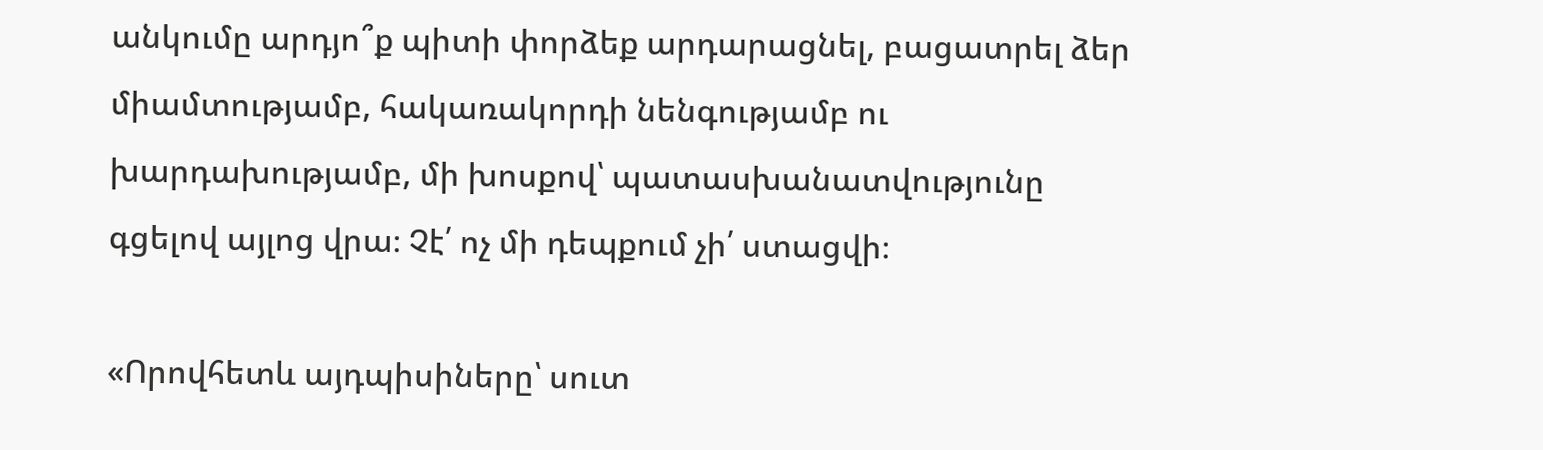անկումը արդյո՞ք պիտի փորձեք արդարացնել, բացատրել ձեր միամտությամբ, հակառակորդի նենգությամբ ու խարդախությամբ, մի խոսքով՝ պատասխանատվությունը գցելով այլոց վրա։ Չէ՛ ոչ մի դեպքում չի՛ ստացվի։

«Որովհետև այդպիսիները՝ սուտ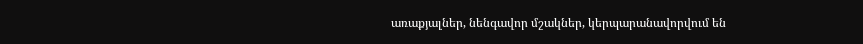առաքյալներ, նենգավոր մշակներ, կերպարանավորվում են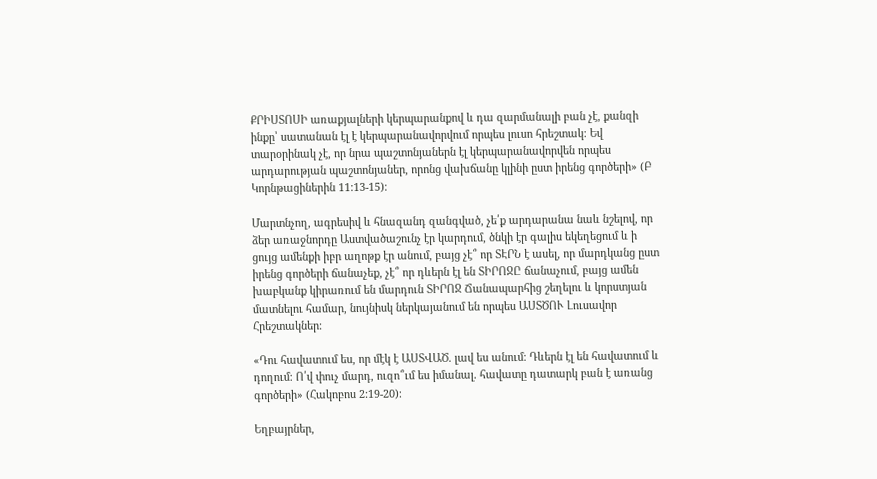ՔՐԻՍՏՈՍԻ առաքյալների կերպարանքով և դա զարմանալի բան չէ, քանզի ինքը՝ սատանան էլ է կերպարանավորվում որպես լուսո հրեշտակ։ Եվ տարօրինակ չէ, որ նրա պաշտոնյաներն էլ կերպարանավորվեն որպես արդարության պաշտոնյաներ, որոնց վախճանը կլինի ըստ իրենց գործերի» (Բ Կորնթացիներին 11:13-15)։

Մարտնչող, ագրեսիվ և հնազանդ զանգված, չե՛ք արդարանա նաև նշելով, որ ձեր առաջնորդը Աստվածաշունչ էր կարդում, ծնկի էր գալիս եկեղեցում և ի ցույց ամենքի իբր աղոթք էր անում, բայց չէ՞ որ ՏԷՐՆ է ասել, որ մարդկանց ըստ իրենց գործերի ճանաչեք, չէ՞ որ դևերն էլ են ՏԻՐՈՋԸ ճանաչում, բայց ամեն խաբկանք կիրառում են մարդուն ՏԻՐՈՋ Ճանապարհից շեղելու և կորստյան մատնելու համար, նույնիսկ ներկայանում են որպես ԱՍՏԾՈՒ Լուսավոր Հրեշտակներ։

«Դու հավատում ես, որ մէկ է ԱՍՏՎԱԾ. լավ ես անում։ Դևերն էլ են հավատում և դողում։ Ո՛վ փուչ մարդ, ուզո՞ւմ ես իմանալ. հավատը դատարկ բան է առանց գործերի» (Հակոբոս 2:19-20)։

Եղբայրներ,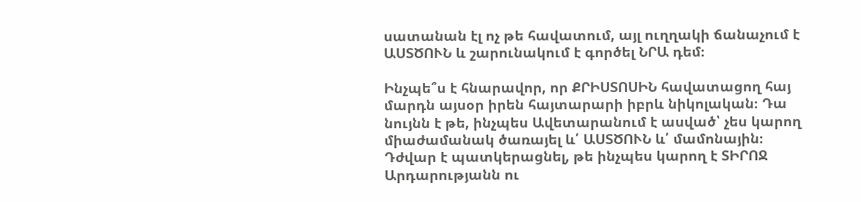սատանան էլ ոչ թե հավատում, այլ ուղղակի ճանաչում է ԱՍՏԾՈՒՆ և շարունակում է գործել ՆՐԱ դեմ։

Ինչպե՞ս է հնարավոր, որ ՔՐԻՍՏՈՍԻՆ հավատացող հայ մարդն այսօր իրեն հայտարարի իբրև նիկոլական։ Դա նույնն է թե, ինչպես Ավետարանում է ասված՝ չես կարող միաժամանակ ծառայել և՛ ԱՍՏԾՈՒՆ և՛ մամոնային։ Դժվար է պատկերացնել, թե ինչպես կարող է ՏԻՐՈՋ Արդարությանն ու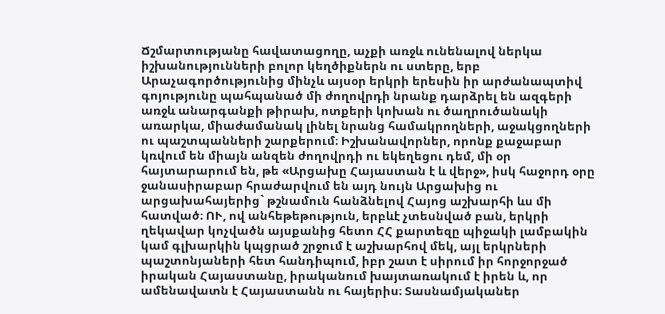Ճշմարտությանը հավատացողը, աչքի առջև ունենալով ներկա իշխանությունների բոլոր կեղծիքներն ու ստերը, երբ Արաչագործությունից մինչև այսօր երկրի երեսին իր արժանապտիվ գոյությունը պահպանած մի ժողովրդի նրանք դարձրել են ազգերի առջև անարգանքի թիրախ, ոտքերի կոխան ու ծաղրուծանակի առարկա, միաժամանակ լինել նրանց համակրողների, աջակցողների ու պաշտպանների շարքերում։ Իշխանավորներ, որոնք քաջաբար կռվում են միայն անզեն ժողովրդի ու եկեղեցու դեմ, մի օր հայտարարում են, թե «Արցախը Հայաստան է և վերջ», իսկ հաջորդ օրը ջանասիրաբար հրաժարվում են այդ նույն Արցախից ու արցախահայերից` թշնամուն հանձնելով Հայոց աշխարհի ևս մի հատված։ ՈՒ, ով անհեթեթություն, երբևէ չտեսնված բան, երկրի ղեկավար կոչվածն այսքանից հետո ՀՀ քարտեզը պիջակի լամբակին կամ գլխարկին կպցրած շրջում է աշխարհով մեկ, այլ երկրների պաշտոնյաների հետ հանդիպում, իբր շատ է սիրում իր հորջորջած իրական Հայաստանը, իրականում խայտառակում է իրեն և, որ ամենավատն է Հայաստանն ու հայերիս։ Տասնամյականեր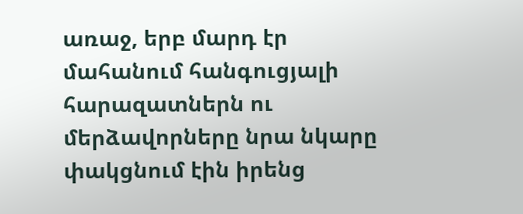առաջ, երբ մարդ էր մահանում հանգուցյալի հարազատներն ու մերձավորները նրա նկարը փակցնում էին իրենց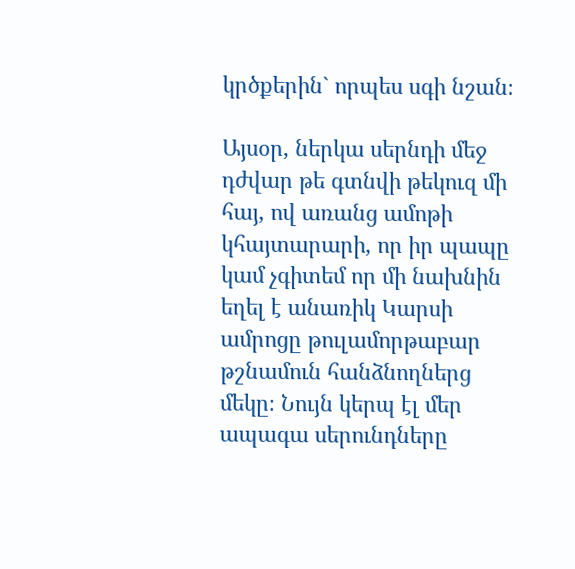կրծքերին` որպես սգի նշան։

Այսօր, ներկա սերնդի մեջ դժվար թե գտնվի թեկուզ մի հայ, ով առանց ամոթի կհայտարարի, որ իր պապը կամ չգիտեմ որ մի նախնին եղել է անառիկ Կարսի ամրոցը թուլամորթաբար թշնամուն հանձնողներց մեկը։ Նույն կերպ էլ մեր ապագա սերունդները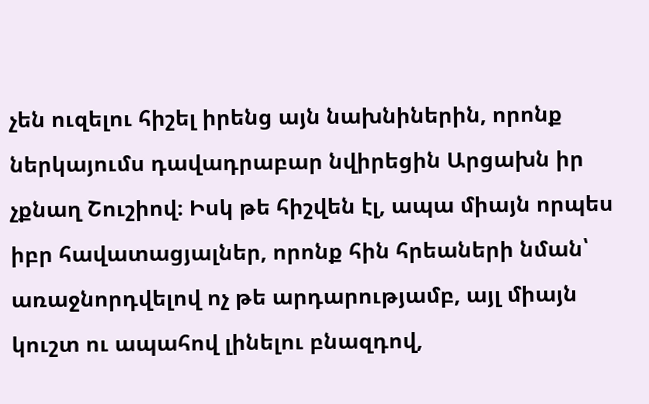չեն ուզելու հիշել իրենց այն նախնիներին, որոնք ներկայումս դավադրաբար նվիրեցին Արցախն իր չքնաղ Շուշիով։ Իսկ թե հիշվեն էլ, ապա միայն որպես իբր հավատացյալներ, որոնք հին հրեաների նման՝ առաջնորդվելով ոչ թե արդարությամբ, այլ միայն կուշտ ու ապահով լինելու բնազդով,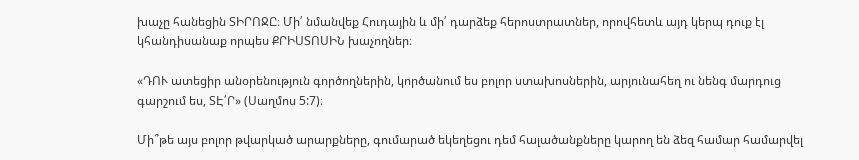խաչը հանեցին ՏԻՐՈՋԸ։ Մի՛ նմանվեք Հուդային և մի՛ դարձեք հերոստրատներ, որովհետև այդ կերպ դուք էլ կհանդիսանաք որպես ՔՐԻՍՏՈՍԻՆ խաչողներ։

«ԴՈՒ ատեցիր անօրենություն գործողներին, կործանում ես բոլոր ստախոսներին, արյունահեղ ու նենգ մարդուց գարշում ես, ՏԷ՛Ր» (Սաղմոս 5:7)։

Մի՞թե այս բոլոր թվարկած արարքները, գումարած եկեղեցու դեմ հալածանքները կարող են ձեզ համար համարվել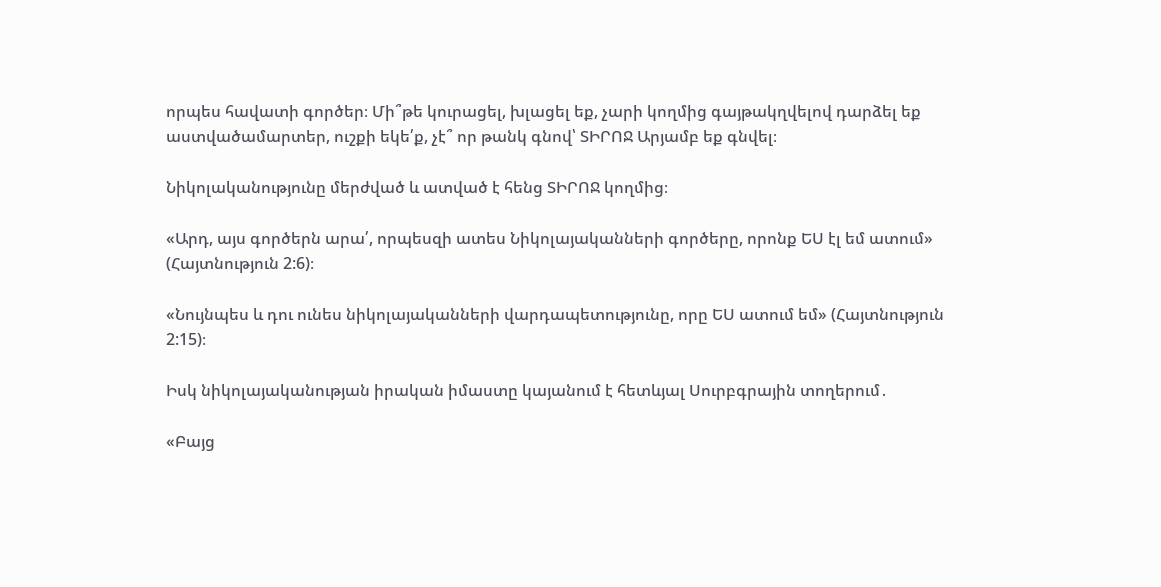որպես հավատի գործեր։ Մի՞թե կուրացել, խլացել եք, չարի կողմից գայթակղվելով դարձել եք աստվածամարտեր, ուշքի եկե՛ք, չէ՞ որ թանկ գնով՝ ՏԻՐՈՋ Արյամբ եք գնվել։

Նիկոլականությունը մերժված և ատված է հենց ՏԻՐՈՋ կողմից։

«Արդ, այս գործերն արա՛, որպեսզի ատես Նիկոլայականների գործերը, որոնք ԵՍ էլ եմ ատում» (Հայտնություն 2:6)։

«Նույնպես և դու ունես նիկոլայականների վարդապետությունը, որը ԵՍ ատում եմ» (Հայտնություն 2:15)։

Իսկ նիկոլայականության իրական իմաստը կայանում է հետևյալ Սուրբգրային տողերում․

«Բայց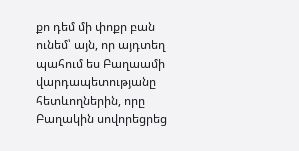քո դեմ մի փոքր բան ունեմ՝ այն, որ այդտեղ պահում ես Բաղաամի վարդապետությանը հետևողներին, որը Բաղակին սովորեցրեց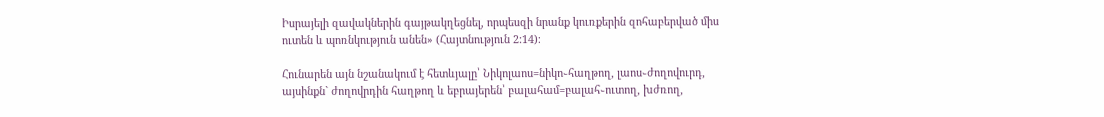Իսրայելի զավակներին գայթակղեցնել, որպեսզի նրանք կուռքերին զոհաբերված միս ուտեն և պոռնկություն անեն» (Հայտնություն 2:14)։

Հունարեն այն նշանակում է հետևյալը՝ Նիկոլաոս=նիկո֊հաղթող, լաոս֊ժողովուրդ, այսինքն` ժողովրդին հաղթող և եբրայերեն՝ բալահամ=բալահ֊ուտող, խժռող,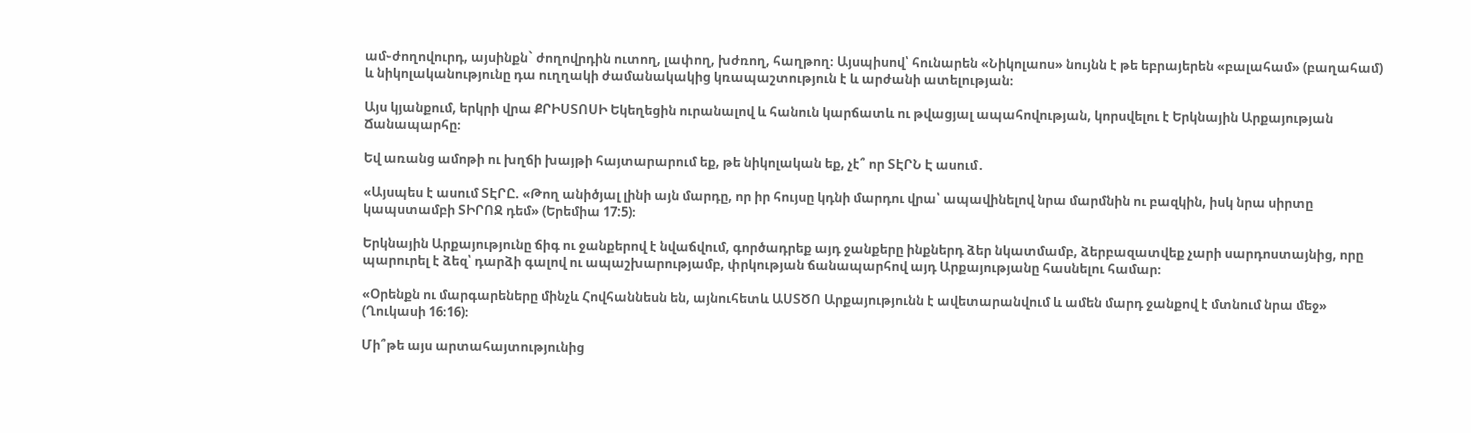ամ֊ժողովուրդ, այսինքն` ժողովրդին ուտող, լափող, խժռող, հաղթող։ Այսպիսով՝ հունարեն «Նիկոլաոս» նույնն է թե եբրայերեն «բալահամ» (բաղահամ) և նիկոլականությունը դա ուղղակի ժամանակակից կռապաշտություն է և արժանի ատելության։

Այս կյանքում, երկրի վրա ՔՐԻՍՏՈՍԻ Եկեղեցին ուրանալով և հանուն կարճատև ու թվացյալ ապահովության, կորսվելու է Երկնային Արքայության Ճանապարհը։

Եվ առանց ամոթի ու խղճի խայթի հայտարարում եք, թե նիկոլական եք, չէ՞ որ ՏԷՐՆ Է ասում․

«Այսպես է ասում ՏԷՐԸ. «Թող անիծյալ լինի այն մարդը, որ իր հույսը կդնի մարդու վրա՝ ապավինելով նրա մարմնին ու բազկին, իսկ նրա սիրտը կապստամբի ՏԻՐՈՋ դեմ» (Երեմիա 17:5)։

Երկնային Արքայությունը ճիգ ու ջանքերով է նվաճվում, գործադրեք այդ ջանքերը ինքներդ ձեր նկատմամբ, ձերբազատվեք չարի սարդոստայնից, որը պարուրել է ձեզ՝ դարձի գալով ու ապաշխարությամբ, փրկության ճանապարհով այդ Արքայությանը հասնելու համար։

«Օրենքն ու մարգարեները մինչև Հովհաննեսն են, այնուհետև ԱՍՏԾՈ Արքայությունն է ավետարանվում և ամեն մարդ ջանքով է մտնում նրա մեջ» (Ղուկասի 16։16)։

Մի՞թե այս արտահայտությունից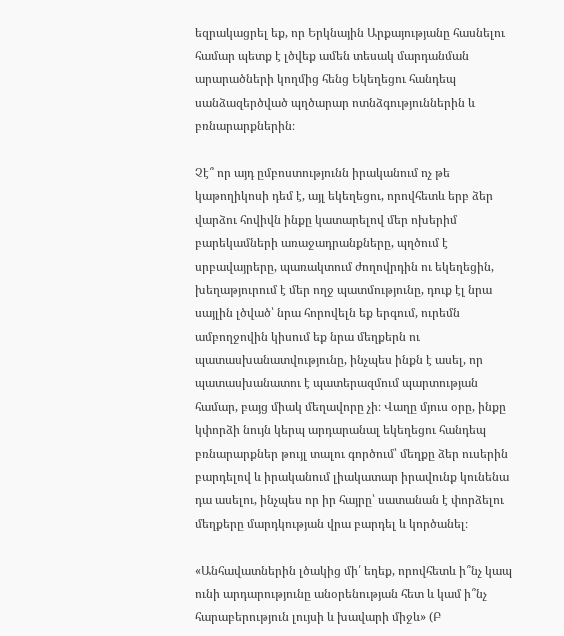եզրակացրել եք, որ Երկնային Արքայությանը հասնելու համար պետք է լծվեք ամեն տեսակ մարդանման արարածների կողմից հենց Եկեղեցու հանդեպ սանձազերծված պղծարար ոտնձգություններին և բռնարարքներին։

Չէ՞ որ այդ ըմբոստությունն իրականում ոչ թե կաթողիկոսի դեմ է, այլ եկեղեցու, որովհետև երբ ձեր վարձու հովիվն ինքը կատարելով մեր ոխերիմ բարեկամների առաջադրանքները, պղծում է սրբավայրերը, պառակտում ժողովրդին ու եկեղեցին, խեղաթյուրում է մեր ողջ պատմությունը, դուք էլ նրա սայլին լծված՝ նրա հորովելն եք երգում, ուրեմն ամբողջովին կիսում եք նրա մեղքերն ու պատասխանատվությունը, ինչպես ինքն է ասել, որ պատասխանատու է պատերազմում պարտության համար, բայց միակ մեղավորը չի։ Վաղը մյուս օրը, ինքը կփորձի նույն կերպ արդարանալ եկեղեցու հանդեպ բռնարարքներ թույլ տալու գործում՝ մեղքը ձեր ուսերին բարդելով և իրականում լիակատար իրավունք կունենա դա ասելու, ինչպես որ իր հայրը՝ սատանան է փորձելու մեղքերը մարդկության վրա բարդել և կործանել։

«Անհավատներին լծակից մի՛ եղեք, որովհետև ի՞նչ կապ ունի արդարությունը անօրենության հետ և կամ ի՞նչ հարաբերություն լույսի և խավարի միջև» (Բ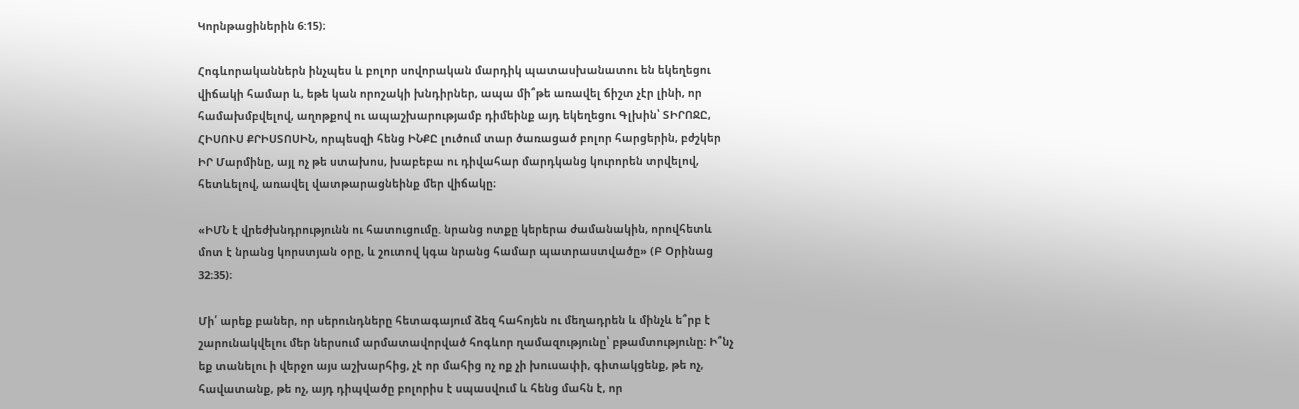Կորնթացիներին 6:15)։

Հոգևորականներն ինչպես և բոլոր սովորական մարդիկ պատասխանատու են եկեղեցու վիճակի համար և, եթե կան որոշակի խնդիրներ, ապա մի՞թե առավել ճիշտ չէր լինի, որ համախմբվելով, աղոթքով ու ապաշխարությամբ դիմեինք այդ եկեղեցու Գլխին՝ ՏԻՐՈՋԸ, ՀԻՍՈՒՍ ՔՐԻՍՏՈՍԻՆ, որպեսզի հենց ԻՆՔԸ լուծում տար ծառացած բոլոր հարցերին, բժշկեր ԻՐ Մարմինը, այլ ոչ թե ստախոս, խաբեբա ու դիվահար մարդկանց կուրորեն տրվելով, հետևելով, առավել վատթարացնեինք մեր վիճակը։

«ԻՄՆ է վրեժխնդրությունն ու հատուցումը. նրանց ոտքը կերերա ժամանակին, որովհետև մոտ է նրանց կորստյան օրը, և շուտով կգա նրանց համար պատրաստվածը» (Բ Օրինաց 32։35)։

Մի՛ արեք բաներ, որ սերունդները հետագայում ձեզ հահոյեն ու մեղադրեն և մինչև ե՞րբ է շարունակվելու մեր ներսում արմատավորված հոգևոր ղամազությունը՝ բթամտությունը։ Ի՞նչ եք տանելու ի վերջո այս աշխարհից, չէ որ մահից ոչ ոք չի խուսափի, գիտակցենք, թե ոչ, հավատանք, թե ոչ, այդ դիպվածը բոլորիս է սպասվում և հենց մահն է, որ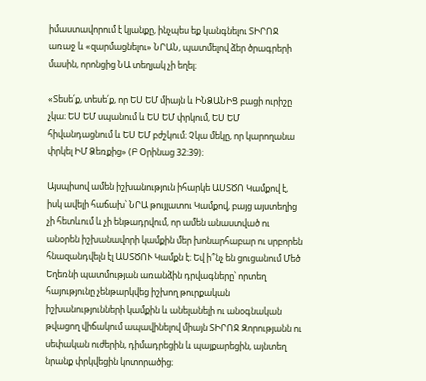իմաստավորում է կյանքը, ինչպես եք կանգնելու ՏԻՐՈՋ առաջ և «զարմացնելու» ՆՐԱՆ, պատմելով ձեր ծրագրերի մասին, որոնցից ՆԱ տեղյակ չի եղել։

«Տեսե՛ք, տեսե՛ք, որ ԵՍ ԵՄ միայն և ԻՆՁԱՆԻՑ բացի ուրիշը չկա։ ԵՍ ԵՄ սպանում և ԵՍ ԵՄ փրկում, ԵՍ ԵՄ հիվանդացնում և ԵՍ ԵՄ բժշկում։ Չկա մեկը, որ կարողանա փրկել ԻՄ Ձեռքից» (Բ Օրինաց 32։39)։

Այսպիսով ամեն իշխանություն իհարկե ԱՍՏԾՈ Կամքով է, իսկ ավելի հաճախ՝ ՆՐԱ թույլատու Կամքով, բայց այստեղից չի հետևում և չի ենթադրվում, որ ամեն անաստված ու անօրեն իշխանավորի կամքին մեր խոնարհաբար ու սրբորեն հնազանդվելն էլ ԱՍՏԾՈՒ Կամքն է։ Եվ ի՞նչ են ցուցանում Մեծ Եղեռնի պատմության առանձին դրվագները՝ որտեղ հայությունը չենթարկվեց իշխող թուրքական իշխանությունների կամքին և անելանելի ու անօգնական թվացող վիճակում ապավինելով միայն ՏԻՐՈՋ Զորությանն ու սեփական ուժերին, դիմադրեցին և պայքարեցին, այնտեղ նրանք փրկվեցին կոտորածից։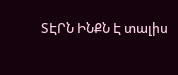ՏԷՐՆ ԻՆՔՆ Է տալիս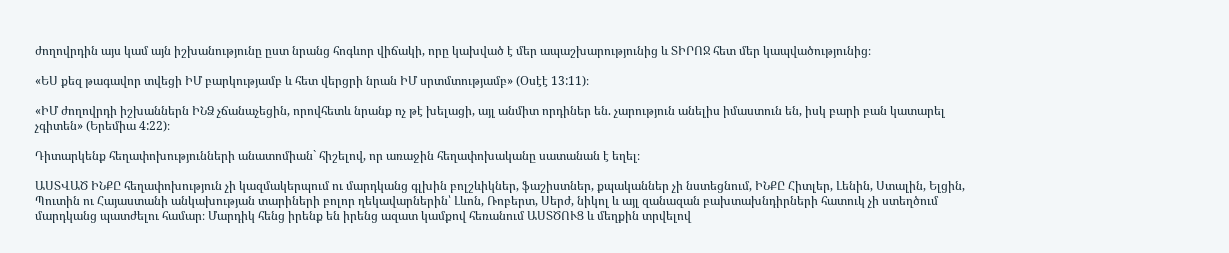ժողովրդին այս կամ այն իշխանությունը ըստ նրանց հոգևոր վիճակի, որը կախված է մեր ապաշխարությունից և ՏԻՐՈՋ հետ մեր կապվածությունից։

«ԵՍ քեզ թագավոր տվեցի ԻՄ բարկությամբ և հետ վերցրի նրան ԻՄ սրտմտությամբ» (Օսէէ 13:11)։

«ԻՄ ժողովրդի իշխաններն ԻՆՁ չճանաչեցին, որովհետև նրանք ոչ թէ խելացի, այլ անմիտ որդիներ են. չարություն անելիս իմաստուն են, իսկ բարի բան կատարել չգիտեն» (Երեմիա 4:22)։

Դիտարկենք հեղափոխությունների անատոմիան` հիշելով, որ առաջին հեղափոխականը սատանան է եղել։

ԱՍՏՎԱԾ ԻՆՔԸ հեղափոխություն չի կազմակերպում ու մարդկանց գլխին բոլշևիկներ, ֆաշիստներ, քպականներ չի նստեցնում, ԻՆՔԸ Հիտլեր, Լենին, Ստալին, Ելցին, Պուտին ու Հայաստանի անկախության տարիների բոլոր ղեկավարներին՝ Լևոն, Ռոբերտ, Սերժ, նիկոլ և այլ զանազան բախտախնդիրների հատուկ չի ստեղծում մարդկանց պատժելու համար։ Մարդիկ հենց իրենք են իրենց ազատ կամքով հեռանում ԱՍՏԾՈՒՑ և մեղքին տրվելով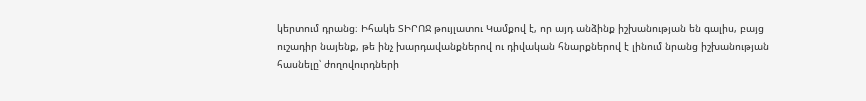կերտում դրանց։ Իհակե ՏԻՐՈՋ թույլատու Կամքով է, որ այդ անձինք իշխանության են գալիս, բայց ուշադիր նայենք, թե ինչ խարդավանքներով ու դիվական հնարքներով է լինում նրանց իշխանության հասնելը՝ ժողովուրդների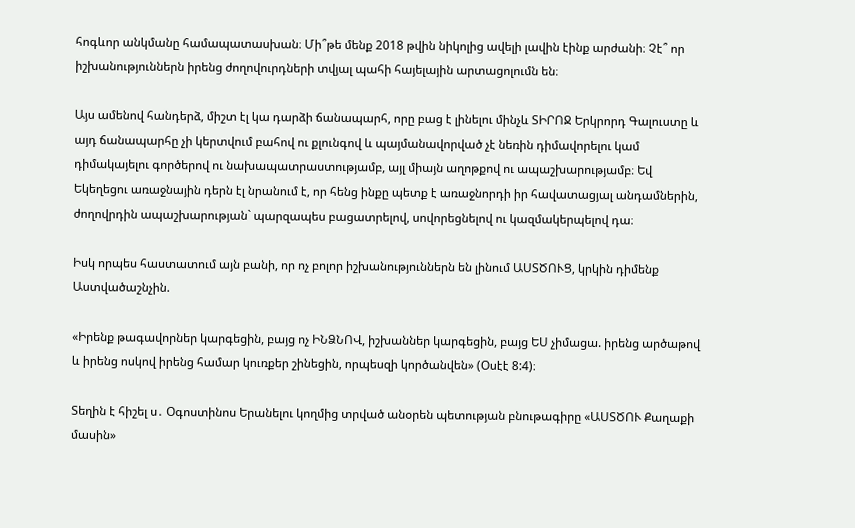հոգևոր անկմանը համապատասխան։ Մի՞թե մենք 2018 թվին նիկոլից ավելի լավին էինք արժանի։ Չէ՞ որ իշխանություններն իրենց ժողովուրդների տվյալ պահի հայելային արտացոլումն են։

Այս ամենով հանդերձ, միշտ էլ կա դարձի ճանապարհ, որը բաց է լինելու մինչև ՏԻՐՈՋ Երկրորդ Գալուստը և այդ ճանապարհը չի կերտվում բահով ու քլունգով և պայմանավորված չէ նեռին դիմավորելու կամ դիմակայելու գործերով ու նախապատրաստությամբ, այլ միայն աղոթքով ու ապաշխարությամբ։ Եվ Եկեղեցու առաջնային դերն էլ նրանում է, որ հենց ինքը պետք է առաջնորդի իր հավատացյալ անդամներին, ժողովրդին ապաշխարության` պարզապես բացատրելով, սովորեցնելով ու կազմակերպելով դա։

Իսկ որպես հաստատում այն բանի, որ ոչ բոլոր իշխանություններն են լինում ԱՍՏԾՈՒՑ, կրկին դիմենք Աստվածաշնչին.

«Իրենք թագավորներ կարգեցին, բայց ոչ ԻՆՁՆՈՎ, իշխաններ կարգեցին, բայց ԵՍ չիմացա. իրենց արծաթով և իրենց ոսկով իրենց համար կուռքեր շինեցին, որպեսզի կործանվեն» (Օսէէ 8:4)։

Տեղին է հիշել ս․ Օգոստինոս Երանելու կողմից տրված անօրեն պետության բնութագիրը «ԱՍՏԾՈՒ Քաղաքի մասին»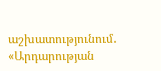աշխատությունում․ «Արդարության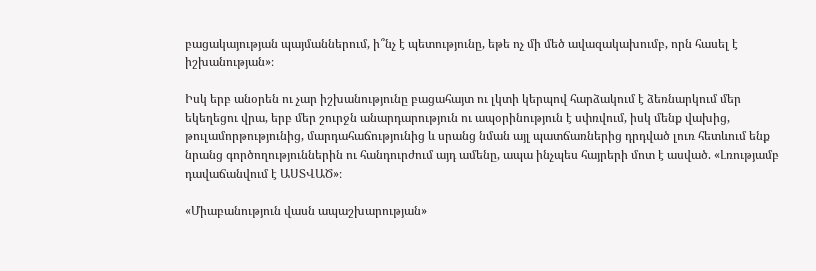բացակայության պայմաններում, ի՞նչ է պետությունը, եթե ոչ մի մեծ ավազակախումբ, որն հասել է իշխանության»։

Իսկ երբ անօրեն ու չար իշխանությունը բացահայտ ու լկտի կերպով հարձակում է ձեռնարկում մեր եկեղեցու վրա, երբ մեր շուրջն անարդարություն ու ապօրինություն է սփռվում, իսկ մենք վախից, թուլամորթությունից, մարդահաճությունից և սրանց նման այլ պատճառներից դրդված լուռ հետևում ենք նրանց գործողություններին ու հանդուրժում այդ ամենը, ապա ինչպես հայրերի մոտ է ասված. «Լռությամբ դավաճանվում է ԱՍՏՎԱԾ»։

«Միաբանություն վասն ապաշխարության»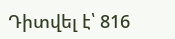Դիտվել է՝ 816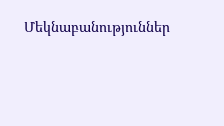Մեկնաբանություններ